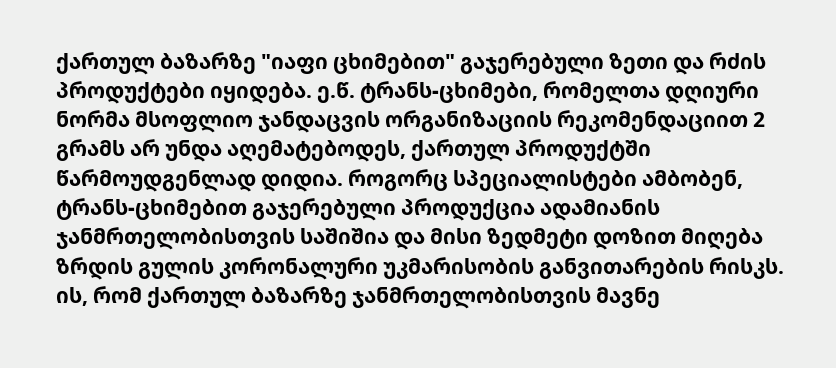ქართულ ბაზარზე "იაფი ცხიმებით" გაჯერებული ზეთი და რძის პროდუქტები იყიდება. ე.წ. ტრანს-ცხიმები, რომელთა დღიური ნორმა მსოფლიო ჯანდაცვის ორგანიზაციის რეკომენდაციით 2 გრამს არ უნდა აღემატებოდეს, ქართულ პროდუქტში წარმოუდგენლად დიდია. როგორც სპეციალისტები ამბობენ, ტრანს-ცხიმებით გაჯერებული პროდუქცია ადამიანის ჯანმრთელობისთვის საშიშია და მისი ზედმეტი დოზით მიღება ზრდის გულის კორონალური უკმარისობის განვითარების რისკს.
ის, რომ ქართულ ბაზარზე ჯანმრთელობისთვის მავნე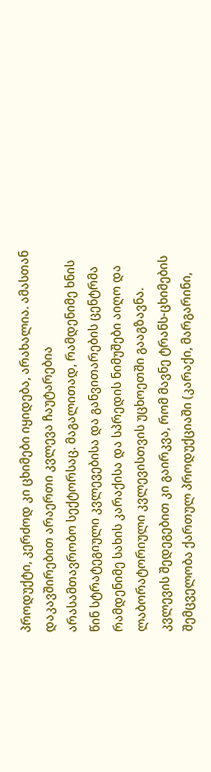პროდუქტი, კერძოდ კი ცხიმები იყიდება, არახალია. ამასთან დაკავშირებით არაერთი კვლევა ჩაუტარებია არასამთავრობო სექტორსაც. მაგალითად, რამდენიმე ხნის წინ სტრატეგიული კვლევებისა და განვითარების ცენტრმა რამდენიმე სახის კარაქისა და სპრედის ნიმუშები აიღო და ლაბორატორიული კვლევისთვის უცხოეთში გააგზავნა. კვლევის შედეგებით კი გაირკვა, რომ მავნე ტრანს-ცხიმების შემცველობა ქართულ პროდუქციაში (კარაქი, მარგარინი,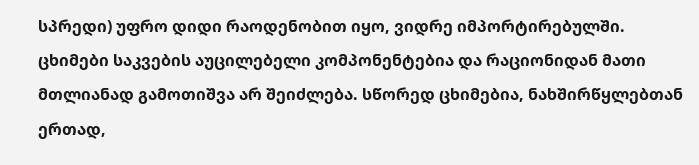სპრედი) უფრო დიდი რაოდენობით იყო, ვიდრე იმპორტირებულში.
ცხიმები საკვების აუცილებელი კომპონენტებია და რაციონიდან მათი მთლიანად გამოთიშვა არ შეიძლება. სწორედ ცხიმებია, ნახშირწყლებთან ერთად,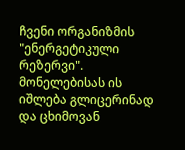ჩვენი ორგანიზმის "ენერგეტიკული რეზერვი". მონელებისას ის იშლება გლიცერინად და ცხიმოვან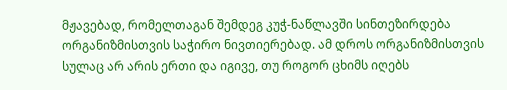მჟავებად, რომელთაგან შემდეგ კუჭ-ნაწლავში სინთეზირდება ორგანიზმისთვის საჭირო ნივთიერებად. ამ დროს ორგანიზმისთვის სულაც არ არის ერთი და იგივე, თუ როგორ ცხიმს იღებს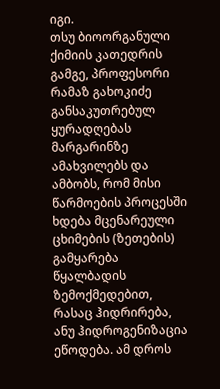იგი.
თსუ ბიოორგანული ქიმიის კათედრის გამგე, პროფესორი რამაზ გახოკიძე განსაკუთრებულ ყურადღებას მარგარინზე ამახვილებს და ამბობს, რომ მისი წარმოების პროცესში ხდება მცენარეული ცხიმების (ზეთების) გამყარება წყალბადის ზემოქმედებით, რასაც ჰიდრირება, ანუ ჰიდროგენიზაცია ეწოდება. ამ დროს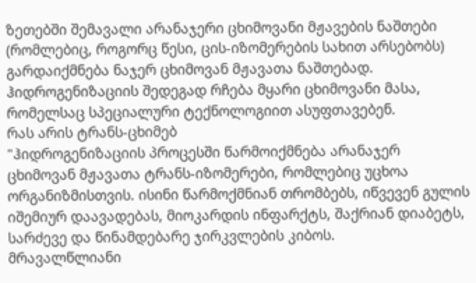ზეთებში შემავალი არანაჯერი ცხიმოვანი მჟავების ნაშთები (რომლებიც, როგორც წესი, ცის-იზომერების სახით არსებობს) გარდაიქმნება ნაჯერ ცხიმოვან მჟავათა ნაშთებად. ჰიდროგენიზაციის შედეგად რჩება მყარი ცხიმოვანი მასა, რომელსაც სპეციალური ტექნოლოგიით ასუფთავებენ.
რას არის ტრანს-ცხიმებ
"ჰიდროგენიზაციის პროცესში წარმოიქმნება არანაჯერ ცხიმოვან მჟავათა ტრანს-იზომერები, რომლებიც უცხოა ორგანიზმისთვის. ისინი წარმოქმნიან თრომბებს, იწვევენ გულის იშემიურ დაავადებას, მიოკარდის ინფარქტს, შაქრიან დიაბეტს, სარძევე და წინამდებარე ჯირკვლების კიბოს.
მრავალწლიანი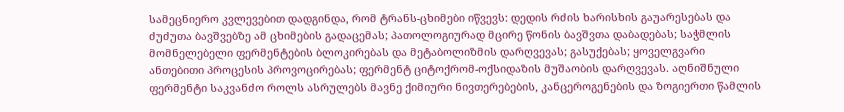სამეცნიერო კვლევებით დადგინდა, რომ ტრანს-ცხიმები იწვევს: დედის რძის ხარისხის გაუარესებას და ძუძუთა ბავშვებზე ამ ცხიმების გადაცემას; პათოლოგიურად მცირე წონის ბავშვთა დაბადებას; საჭმლის მომნელებელი ფერმენტების ბლოკირებას და მეტაბოლიზმის დარღვევას; გასუქებას; ყოველგვარი ანთებითი პროცესის პროვოცირებას; ფერმენტ ციტოქრომ-ოქსიდაზის მუშაობის დარღვევას. აღნიშნული ფერმენტი საკვანძო როლს ასრულებს მავნე ქიმიური ნივთერებების, კანცეროგენების და ზოგიერთი წამლის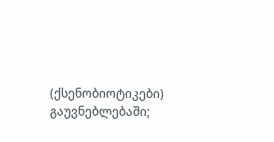(ქსენობიოტიკები) გაუვნებლებაში;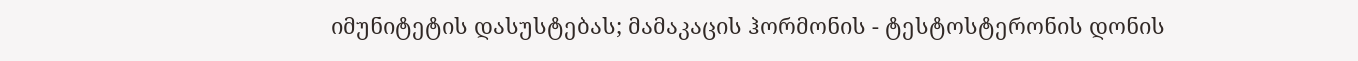იმუნიტეტის დასუსტებას; მამაკაცის ჰორმონის - ტესტოსტერონის დონის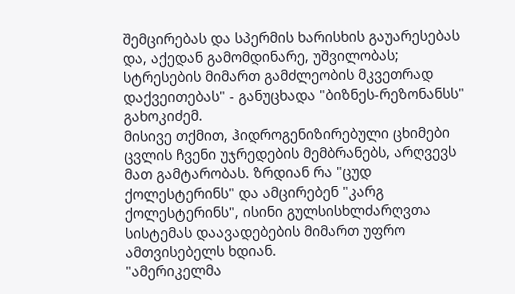შემცირებას და სპერმის ხარისხის გაუარესებას და, აქედან გამომდინარე, უშვილობას; სტრესების მიმართ გამძლეობის მკვეთრად დაქვეითებას" - განუცხადა "ბიზნეს-რეზონანსს" გახოკიძემ.
მისივე თქმით, ჰიდროგენიზირებული ცხიმები ცვლის ჩვენი უჯრედების მემბრანებს, არღვევს მათ გამტარობას. ზრდიან რა "ცუდ ქოლესტერინს" და ამცირებენ "კარგ ქოლესტერინს", ისინი გულსისხლძარღვთა სისტემას დაავადებების მიმართ უფრო ამთვისებელს ხდიან.
"ამერიკელმა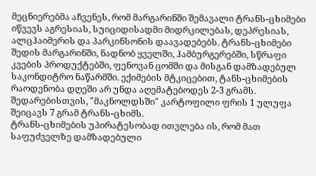მეცნიერებმა აჩვენეს, რომ მარგარინში შემავალი ტრანს-ცხიმები იწვევს აგრესიას, სუიციდისადმი მიდრკილებას, დეპრესიას, ალცჰაიმერის და პარკინსონის დაავადებებს. ტრანს-ცხიმები შედის მარგარინში, ნადნობ ყველში, ჰამბურგერებში, სწრაფი კვების პროდუქტებში, ფენოვან ცომში და მისგან დამზადებულ საკონდიტრო ნაწარმში. ექიმების მტკიცებით, ტანს-ცხიმების რაოდენობა დღეში არ უნდა აღემატებოდეს 2-3 გრამს. შედარებისთვის, "მაკნოლდსში" კარტოფილი ფრის 1 ულუფა შეიცავს 7 გრამ ტრანს-ცხიმს.
ტრანს-ცხიმების უპირატესობად ითვლება ის, რომ მათ საფუძველზე დამზადებული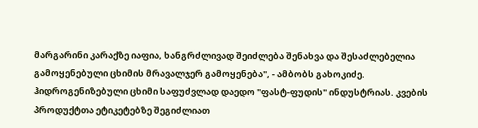მარგარინი კარაქზე იაფია, ხანგრძლივად შეიძლება შენახვა და შესაძლებელია გამოყენებული ცხიმის მრავალჯერ გამოყენება", - ამბობს გახოკიძე.
ჰიდროგენიზებული ცხიმი საფუძვლად დაედო "ფასტ-ფუდის" ინდუსტრიას. კვების პროდუქტთა ეტიკეტებზე შეგიძლიათ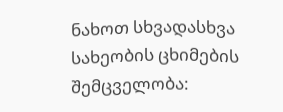ნახოთ სხვადასხვა სახეობის ცხიმების შემცველობა: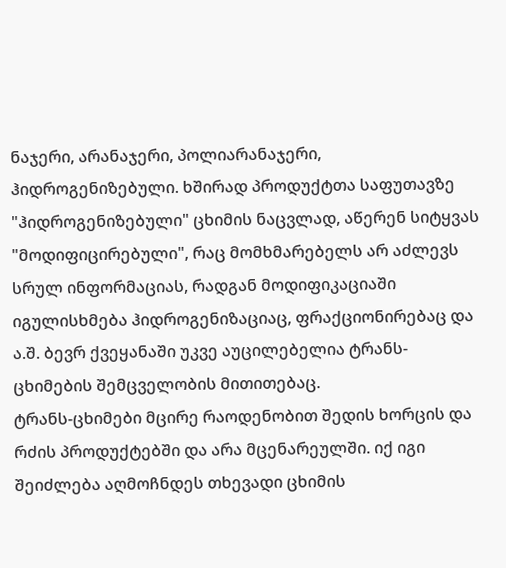ნაჯერი, არანაჯერი, პოლიარანაჯერი, ჰიდროგენიზებული. ხშირად პროდუქტთა საფუთავზე "ჰიდროგენიზებული" ცხიმის ნაცვლად, აწერენ სიტყვას "მოდიფიცირებული", რაც მომხმარებელს არ აძლევს სრულ ინფორმაციას, რადგან მოდიფიკაციაში იგულისხმება ჰიდროგენიზაციაც, ფრაქციონირებაც და ა.შ. ბევრ ქვეყანაში უკვე აუცილებელია ტრანს-ცხიმების შემცველობის მითითებაც.
ტრანს-ცხიმები მცირე რაოდენობით შედის ხორცის და რძის პროდუქტებში და არა მცენარეულში. იქ იგი შეიძლება აღმოჩნდეს თხევადი ცხიმის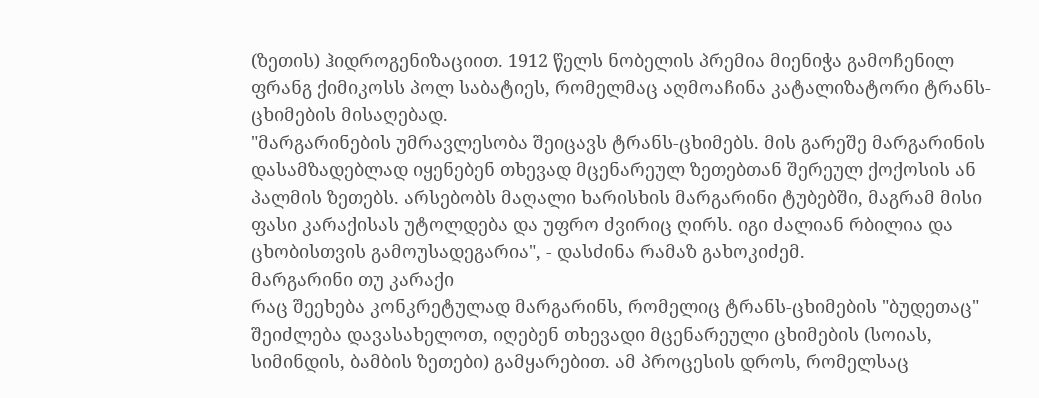(ზეთის) ჰიდროგენიზაციით. 1912 წელს ნობელის პრემია მიენიჭა გამოჩენილ ფრანგ ქიმიკოსს პოლ საბატიეს, რომელმაც აღმოაჩინა კატალიზატორი ტრანს-ცხიმების მისაღებად.
"მარგარინების უმრავლესობა შეიცავს ტრანს-ცხიმებს. მის გარეშე მარგარინის დასამზადებლად იყენებენ თხევად მცენარეულ ზეთებთან შერეულ ქოქოსის ან პალმის ზეთებს. არსებობს მაღალი ხარისხის მარგარინი ტუბებში, მაგრამ მისი ფასი კარაქისას უტოლდება და უფრო ძვირიც ღირს. იგი ძალიან რბილია და ცხობისთვის გამოუსადეგარია", - დასძინა რამაზ გახოკიძემ.
მარგარინი თუ კარაქი
რაც შეეხება კონკრეტულად მარგარინს, რომელიც ტრანს-ცხიმების "ბუდეთაც" შეიძლება დავასახელოთ, იღებენ თხევადი მცენარეული ცხიმების (სოიას, სიმინდის, ბამბის ზეთები) გამყარებით. ამ პროცესის დროს, რომელსაც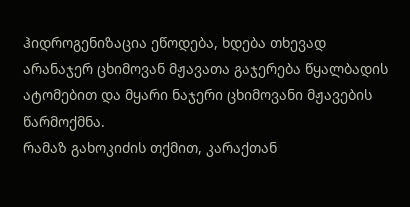ჰიდროგენიზაცია ეწოდება, ხდება თხევად არანაჯერ ცხიმოვან მჟავათა გაჯერება წყალბადის ატომებით და მყარი ნაჯერი ცხიმოვანი მჟავების წარმოქმნა.
რამაზ გახოკიძის თქმით, კარაქთან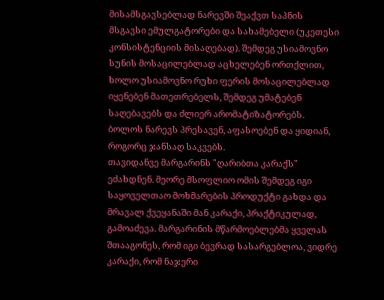მისამსგავსებლად ნარევში შეაქვთ საპნის მსგავსი ემულგატორები და სახამებელი (უკეთესი კონსისტენციის მისაღებად). შემდეგ უსიამოვნო სუნის მოსაცილებლად აცხელებენ ორთქლით, ხოლო უსიამოვნო რუხი ფერის მოსაცილებლად იყენებენ მათეთრებელს, შემდეგ უმატებენ საღებავებს და ძლიერ არომატიზატორებს. ბოლოს ნარევს პრესავენ, აფასოებენ და ყიდიან, როგორც ჯანსაღ საკვებს.
თავიდანვე მარგარინს "ღარიბთა კარაქს" ეძახდნენ. მეორე მსოფლიო ომის შემდეგ იგი საყოველთაო მოხმარების პროდუქტი გახდა და მრავალ ქვეყანაში მან კარაქი, პრაქტიკულად, გამოაძევა. მარგარინის მწარმოებლებმა ყველას შთააგონეს, რომ იგი ბევრად სასარგებლოა, ვიდრე კარაქი, რომ ნაჯერი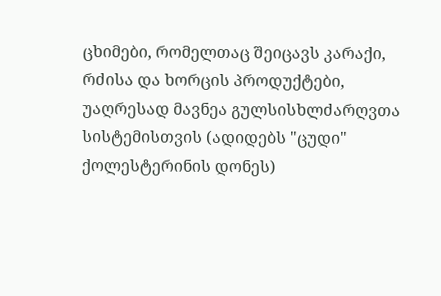ცხიმები, რომელთაც შეიცავს კარაქი, რძისა და ხორცის პროდუქტები, უაღრესად მავნეა გულსისხლძარღვთა სისტემისთვის (ადიდებს "ცუდი" ქოლესტერინის დონეს)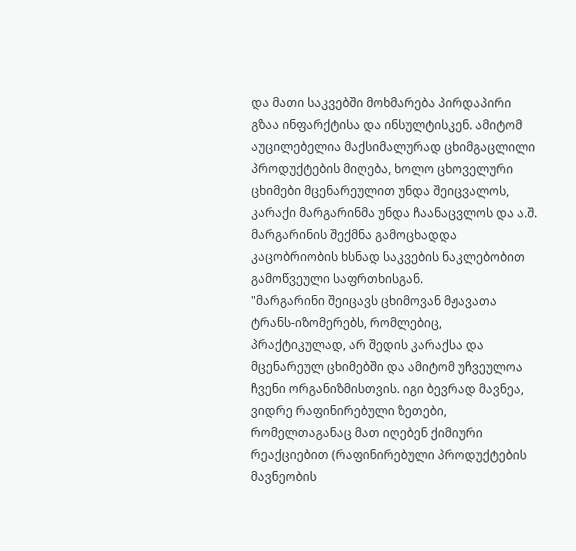და მათი საკვებში მოხმარება პირდაპირი გზაა ინფარქტისა და ინსულტისკენ. ამიტომ აუცილებელია მაქსიმალურად ცხიმგაცლილი პროდუქტების მიღება, ხოლო ცხოველური ცხიმები მცენარეულით უნდა შეიცვალოს, კარაქი მარგარინმა უნდა ჩაანაცვლოს და ა.შ. მარგარინის შექმნა გამოცხადდა კაცობრიობის ხსნად საკვების ნაკლებობით გამოწვეული საფრთხისგან.
"მარგარინი შეიცავს ცხიმოვან მჟავათა ტრანს-იზომერებს, რომლებიც, პრაქტიკულად, არ შედის კარაქსა და მცენარეულ ცხიმებში და ამიტომ უჩვეულოა ჩვენი ორგანიზმისთვის. იგი ბევრად მავნეა, ვიდრე რაფინირებული ზეთები, რომელთაგანაც მათ იღებენ ქიმიური რეაქციებით (რაფინირებული პროდუქტების მავნეობის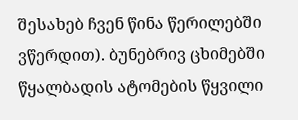შესახებ ჩვენ წინა წერილებში ვწერდით). ბუნებრივ ცხიმებში წყალბადის ატომების წყვილი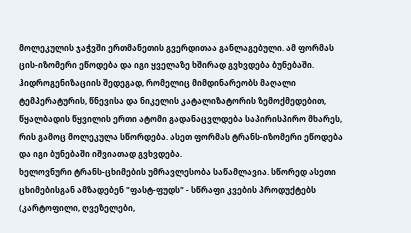მოლეკულის ჯაჭვში ერთმანეთის გვერდითაა განლაგებული. ამ ფორმას ცის-იზომერი ეწოდება და იგი ყველაზე ხშირად გვხვდება ბუნებაში. ჰიდროგენიზაციის შედეგად, რომელიც მიმდინარეობს მაღალი ტემპერატურის, წნევისა და ნიკელის კატალიზატორის ზემოქმედებით, წყალბადის წყვილის ერთი ატომი გადანაცვლდება საპირისპირო მხარეს, რის გამოც მოლეკულა სწორდება. ასეთ ფორმას ტრანს-იზომერი ეწოდება და იგი ბუნებაში იშვიათად გვხვდება.
ხელოვნური ტრანს-ცხიმების უმრავლესობა საწამლავია. სწორედ ასეთი ცხიმებისგან ამზადებენ "ფასტ-ფუდს" - სწრაფი კვების პროდუქტებს (კარტოფილი, ღვეზელები,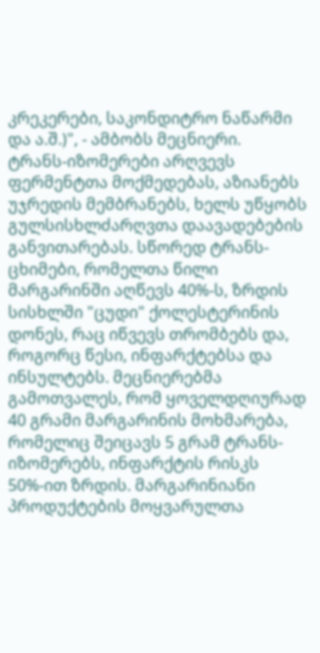კრეკერები, საკონდიტრო ნაწარმი და ა.შ.)", - ამბობს მეცნიერი.
ტრანს-იზომერები არღვევს ფერმენტთა მოქმედებას, აზიანებს უჯრედის მემბრანებს, ხელს უწყობს გულსისხლძარღვთა დაავადებების განვითარებას. სწორედ ტრანს-ცხიმები, რომელთა წილი მარგარინში აღწევს 40%-ს, ზრდის სისხლში "ცუდი" ქოლესტერინის დონეს, რაც იწვევს თრომბებს და, როგორც წესი, ინფარქტებსა და ინსულტებს. მეცნიერებმა გამოთვალეს, რომ ყოველდღიურად 40 გრამი მარგარინის მოხმარება, რომელიც შეიცავს 5 გრამ ტრანს-იზომერებს, ინფარქტის რისკს 50%-ით ზრდის. მარგარინიანი პროდუქტების მოყვარულთა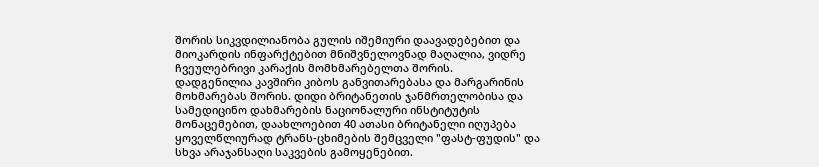შორის სიკვდილიანობა გულის იშემიური დაავადებებით და მიოკარდის ინფარქტებით მნიშვნელოვნად მაღალია, ვიდრე ჩვეულებრივი კარაქის მომხმარებელთა შორის.
დადგენილია კავშირი კიბოს განვითარებასა და მარგარინის მოხმარებას შორის. დიდი ბრიტანეთის ჯანმრთელობისა და სამედიცინო დახმარების ნაციონალური ინსტიტუტის მონაცემებით, დაახლოებით 40 ათასი ბრიტანელი იღუპება ყოველწლიურად ტრანს-ცხიმების შემცველი "ფასტ-ფუდის" და სხვა არაჯანსაღი საკვების გამოყენებით.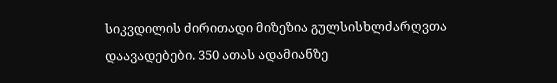სიკვდილის ძირითადი მიზეზია გულსისხლძარღვთა დაავადებები. 350 ათას ადამიანზე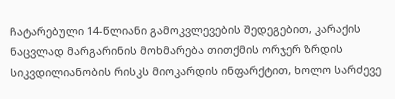ჩატარებული 14-წლიანი გამოკვლევების შედეგებით, კარაქის ნაცვლად მარგარინის მოხმარება თითქმის ორჯერ ზრდის სიკვდილიანობის რისკს მიოკარდის ინფარქტით, ხოლო სარძევე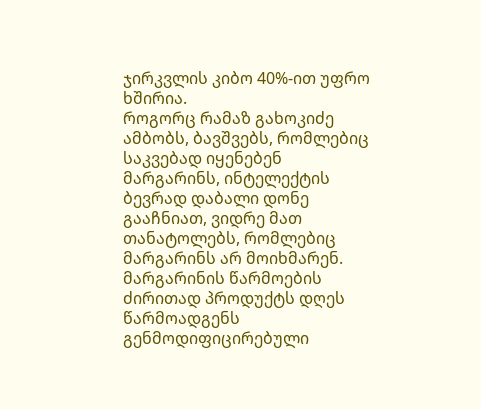ჯირკვლის კიბო 40%-ით უფრო ხშირია.
როგორც რამაზ გახოკიძე ამბობს, ბავშვებს, რომლებიც საკვებად იყენებენ მარგარინს, ინტელექტის ბევრად დაბალი დონე გააჩნიათ, ვიდრე მათ თანატოლებს, რომლებიც მარგარინს არ მოიხმარენ. მარგარინის წარმოების ძირითად პროდუქტს დღეს წარმოადგენს გენმოდიფიცირებული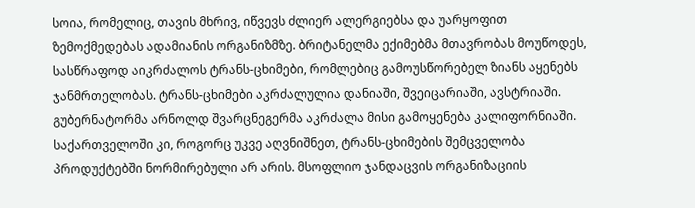სოია, რომელიც, თავის მხრივ, იწვევს ძლიერ ალერგიებსა და უარყოფით ზემოქმედებას ადამიანის ორგანიზმზე. ბრიტანელმა ექიმებმა მთავრობას მოუწოდეს, სასწრაფოდ აიკრძალოს ტრანს-ცხიმები, რომლებიც გამოუსწორებელ ზიანს აყენებს ჯანმრთელობას. ტრანს-ცხიმები აკრძალულია დანიაში, შვეიცარიაში, ავსტრიაში. გუბერნატორმა არნოლდ შვარცნეგერმა აკრძალა მისი გამოყენება კალიფორნიაში.
საქართველოში კი, როგორც უკვე აღვნიშნეთ, ტრანს-ცხიმების შემცველობა პროდუქტებში ნორმირებული არ არის. მსოფლიო ჯანდაცვის ორგანიზაციის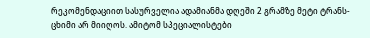რეკომენდაციით სასურველია ადამიანმა დღეში 2 გრამზე მეტი ტრანს-ცხიმი არ მიიღოს. ამიტომ სპეციალისტები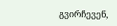გვირჩევენ,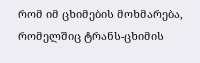რომ იმ ცხიმების მოხმარება, რომელშიც ტრანს-ცხიმის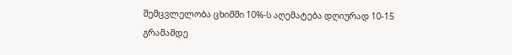შემცვლელობა ცხიმში 10%-ს აღემატება დღიურად 10-15 გრამამდე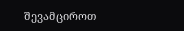შევამციროთ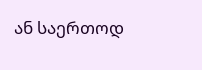ან საერთოდ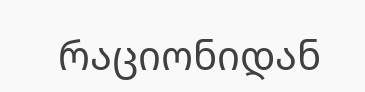რაციონიდან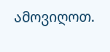ამოვიღოთ.